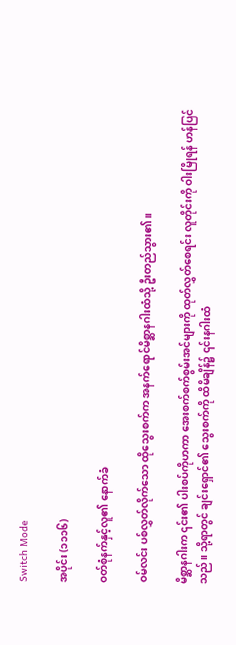Switch Mode

အပိုင်း (၁၁၁၆)

ဝတ်စုံနက်နှင့်လူ၏ နောက်ခံ

ဝမ်လင်း ပစ်လွှတ်လိုက်သော ထိုသွေးစက်က အနက်ရောင်မိစ္ဆာနဂါးထံသို့ ဦးတည်သွား၏။

မိစ္ဆာနဂါးက ၎င်း၏ ပါးစပ်ကိုဟကာ အေးစက်စက်စွမ်းအင်များကို ထုတ်လွှတ်စေရင်း လူတိုင်းကို ဝါးမြိုရန် ဟန်ပြင်သည်။ သို့ရာတွင် ချင်းရှောင်၏ သွေးစက်ကို ထိမိချိန်၌ ၎င်းနဂါးထံ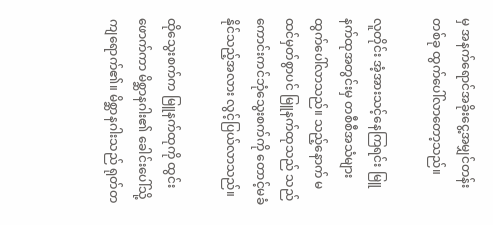မှ အနက်ရောင်အခိုးငွေ့အမျှင်တန်းတစ်ခု ထွက်ပေါ်လာတော့သည်။

လူတိုင်း အံ့အားသင့်နေကြရင်း မြူနက်ထုအတွင်းမှ တစီစီအသံများ ထွက်ပေါ်လာသည်။ သည့်နောက် မထင်မှတ်စွာပင် မြူနက်ထုသည် သည်ကောင်းကင်ဘုံသွေးစက်ကို တောင့်မခံနိုင်သည့်အလား လွင့်ပြယ်လာသည်။

ထိုသွေးစက်က မြူနက်ထုကို ထွင်းဖောက်ကာ မိစ္ဆာနဂါး၏ ခေါင်းပေါ်သို့ ကျရောက်၏။ မိစ္ဆာနဂါးသည် ရုတ်တ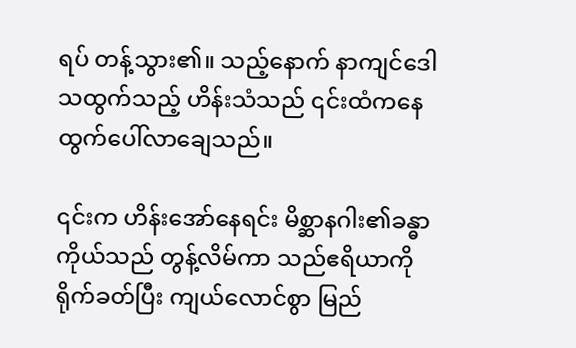ရပ် တန့်သွား၏။ သည့်နောက် နာကျင်ဒေါသထွက်သည့် ဟိန်းသံသည် ၎င်းထံကနေ ထွက်ပေါ်လာချေသည်။

၎င်းက ဟိန်းအော်နေရင်း မိစ္ဆာနဂါး၏ခန္ဓာကိုယ်သည် တွန့်လိမ်ကာ သည်ဧရိယာကို ရိုက်ခတ်ပြီး ကျယ်လောင်စွာ မြည်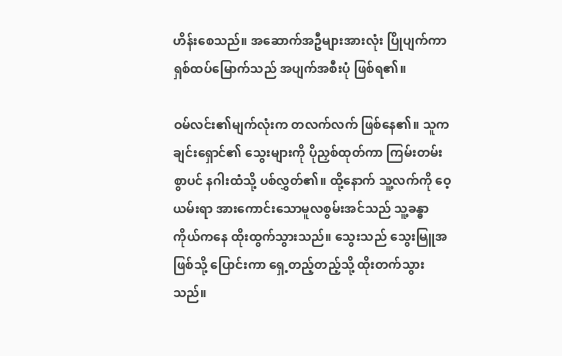ဟိန်းစေသည်။ အဆောက်အဦများအားလုံး ပြိုပျက်ကာ ရှစ်ထပ်မြောက်သည် အပျက်အစီးပုံ ဖြစ်ရ၏။

ဝမ်လင်း၏မျက်လုံးက တလက်လက် ဖြစ်နေ၏။ သူက ချင်းရှောင်၏ သွေးများကို ပိုညှစ်ထုတ်ကာ ကြမ်းတမ်းစွာပင် နဂါးထံသို့ ပစ်လွှတ်၏။ ထို့နောက် သူ့လက်ကို ဝေ့ယမ်းရာ အားကောင်းသောမူလစွမ်းအင်သည် သူ့ခန္ဓာကိုယ်ကနေ ထိုးထွက်သွားသည်။ သွေးသည် သွေးမြူအဖြစ်သို့ ပြောင်းကာ ရှေ့တည့်တည့်သို့ ထိုးတက်သွားသည်။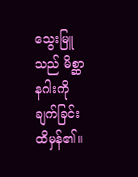သွေးမြူသည် မိစ္ဆာနဂါးကို ချက်ခြင်း ထိမှန်၏။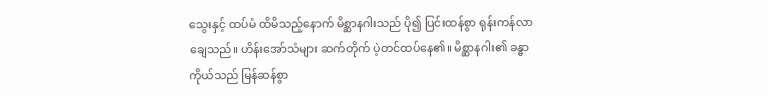သွေးနှင့် ထပ်မံ ထိမိသည့်နောက် မိစ္ဆာနဂါးသည် ပို၍ ပြင်းထန်စွာ ရုန်းကန်လာချေသည်။ ဟိန်းအော်သံများ ဆက်တိုက် ပဲ့တင်ထပ်နေ၏။ မိစ္ဆာနဂါး၏ ခန္ဓာကိုယ်သည် မြန်ဆန်စွာ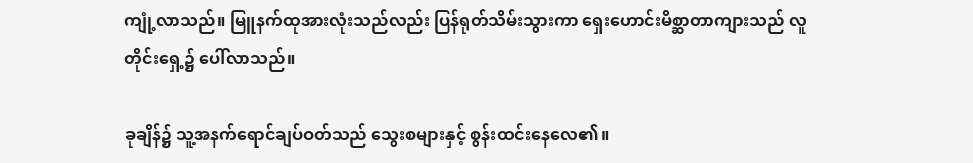ကျုံ့လာသည်။ မြူနက်ထုအားလုံးသည်လည်း ပြန်ရုတ်သိမ်းသွားကာ ရှေးဟောင်းမိစ္ဆာတာကျားသည် လူတိုင်းရှေ့၌ ပေါ်လာသည်။

ခုချိန်၌ သူ့အနက်ရောင်ချပ်ဝတ်သည် သွေးစများနှင့် စွန်းထင်းနေလေ၏။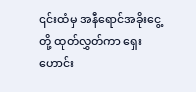၎င်းထံမှ အနီရောင်အခိုးငွေ့တို့ ထုတ်လွှတ်ကာ ရှေးဟောင်း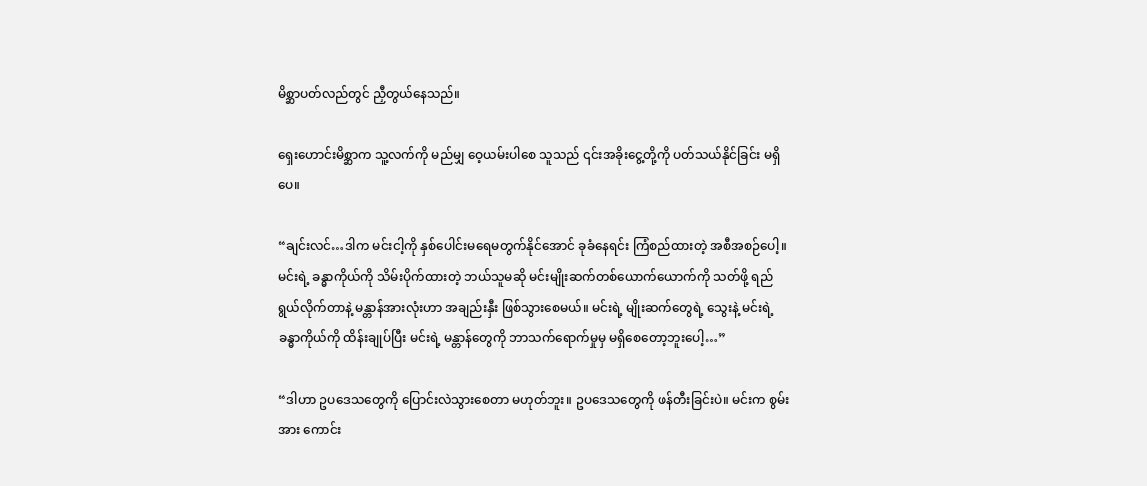မိစ္ဆာပတ်လည်တွင် ညှီတွယ်နေသည်။

ရှေးဟောင်းမိစ္ဆာက သူ့လက်ကို မည်မျှ ဝေ့ယမ်းပါစေ သူသည် ၎င်းအခိုးငွေ့တို့ကို ပတ်သယ်နိုင်ခြင်း မရှိပေ။

“ချင်းလင်…ဒါက မင်းငါ့ကို နှစ်ပေါင်းမရေမတွက်နိုင်အောင် ခုခံနေရင်း ကြံစည်ထားတဲ့ အစီအစဉ်ပေါ့။ မင်းရဲ့ ခန္ဓာကိုယ်ကို သိမ်းပိုက်ထားတဲ့ ဘယ်သူမဆို မင်းမျိုးဆက်တစ်ယောက်ယောက်ကို သတ်ဖို့ ရည်ရွယ်လိုက်တာနဲ့ မန္တာန်အားလုံးဟာ အချည်းနှီး ဖြစ်သွားစေမယ်။ မင်းရဲ့ မျိုးဆက်တွေရဲ့ သွေးနဲ့ မင်းရဲ့ခန္ဓာကိုယ်ကို ထိန်းချုပ်ပြီး မင်းရဲ့ မန္တာန်တွေကို ဘာသက်ရောက်မှုမှ မရှိစေတော့ဘူးပေါ့…”

“ဒါဟာ ဥပဒေသတွေကို ပြောင်းလဲသွားစေတာ မဟုတ်ဘူး။ ဥပဒေသတွေကို ဖန်တီးခြင်းပဲ။ မင်းက စွမ်းအား ကောင်း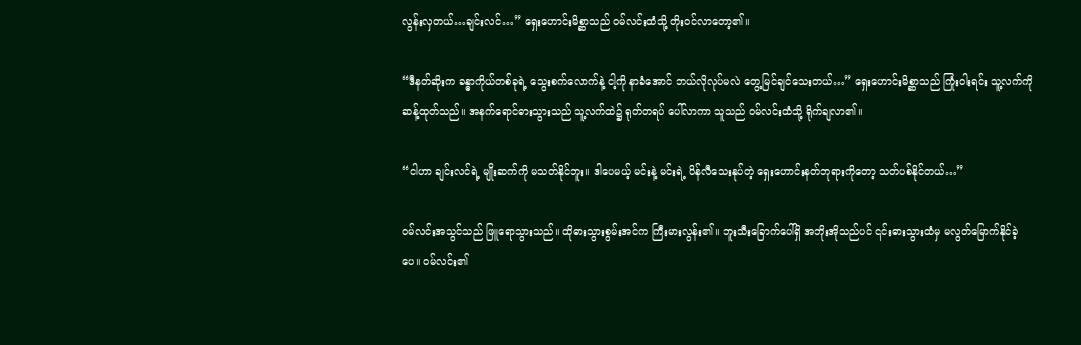လွန်းလှတယ်…ချင်းလင်…” ရှေးဟောင်းမိစ္ဆာသည် ဝမ်လင်းထံသို့ တိုးဝင်လာတော့၏။

“ဒီနတ်ဆိုးက ခန္ဓာကိုယ်တစ်ခုရဲ့ သွေးစက်လောက်နဲ့ ငါ့ကို နာခံအောင် ဘယ်လိုလုပ်မလဲ တွေ့မြင်ချင်သေးတယ်…” ရှေးဟောင်းမိစ္ဆာသည် ကြုံးဝါးရင်း သူ့လက်ကို ဆန့်ထုတ်သည်။ အနက်ရောင်ဓားသွားသည် သူ့လက်ထဲ၌ ရုတ်တရပ် ပေါ်လာကာ သူသည် ဝမ်လင်းထံသို့ ရိုက်ချလာ၏။

“ငါဟာ ချင်းလင်ရဲ့ မျိုးဆက်ကို မသတ်နိုင်ဘူး။ ဒါပေမယ့် မင်းနဲ့ မင်းရဲ့ ပိန်လီသေးနုပ်တဲ့ ရှေးဟောင်းနတ်ဘုရားကိုတော့ သတ်ပစ်နိုင်တယ်…”

ဝမ်လင်းအသွင်သည် ဖြူရောသွားသည်။ ထိုဓားသွားစွမ်းအင်က ကြီးမားလွန်း၏။ ဘူးသီးခြောက်ပေါ်ရှိ အဘိုးအိုသည်ပင် ၎င်းဓားသွားထံမှ မလွတ်မြောက်နိုင်ခဲ့ပေ။ ဝမ်လင်း၏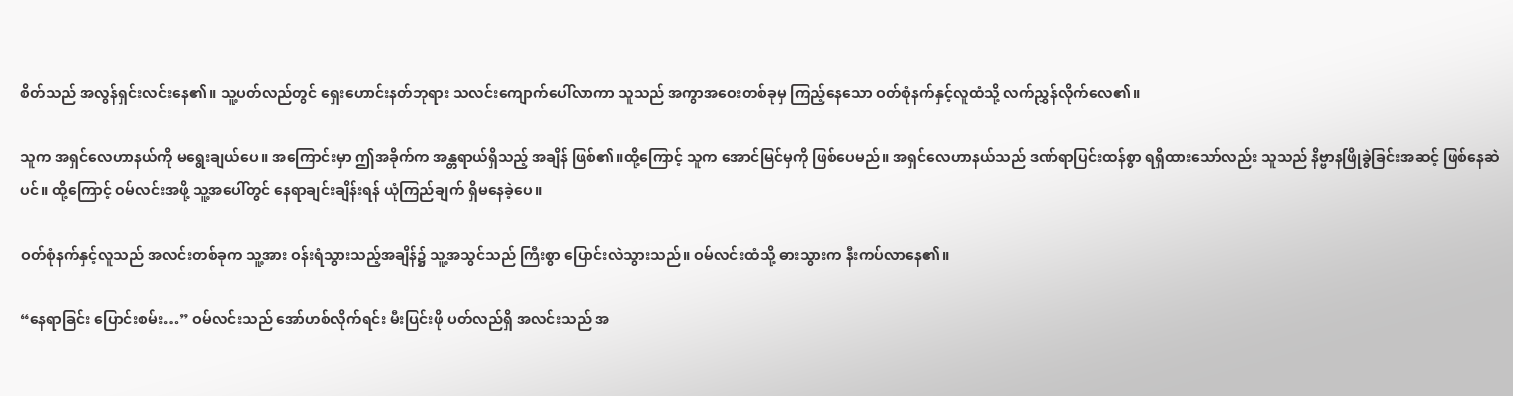စိတ်သည် အလွန်ရှင်းလင်းနေ၏။ သူ့ပတ်လည်တွင် ရှေးဟောင်းနတ်ဘုရား သလင်းကျောက်ပေါ်လာကာ သူသည် အကွာအဝေးတစ်ခုမှ ကြည့်နေသော ဝတ်စုံနက်နှင့်လူထံသို့ လက်ညွှန်လိုက်လေ၏။

သူက အရှင်လေဟာနယ်ကို မရွေးချယ်ပေ။ အကြောင်းမှာ ဤအခိုက်က အန္တရာယ်ရှိသည့် အချိန် ဖြစ်၏။ထို့ကြောင့် သူက အောင်မြင်မှကို ဖြစ်ပေမည်။ အရှင်လေဟာနယ်သည် ဒဏ်ရာပြင်းထန်စွာ ရရှိထားသော်လည်း သူသည် နိဗ္ဗာနဖြိုခွဲခြင်းအဆင့် ဖြစ်နေဆဲပင်။ ထို့ကြောင့် ဝမ်လင်းအဖို့ သူ့အပေါ်တွင် နေရာချင်းချိန်းရန် ယုံကြည်ချက် ရှိမနေခဲ့ပေ။

ဝတ်စုံနက်နှင့်လူသည် အလင်းတစ်ခုက သူ့အား ဝန်းရံသွားသည့်အချိန်၌ သူ့အသွင်သည် ကြီးစွာ ပြောင်းလဲသွားသည်။ ဝမ်လင်းထံသို့ ဓားသွားက နီးကပ်လာနေ၏။

“နေရာခြင်း ပြောင်းစမ်း…” ဝမ်လင်းသည် အော်ဟစ်လိုက်ရင်း မီးပြင်းဖို ပတ်လည်ရှိ အလင်းသည် အ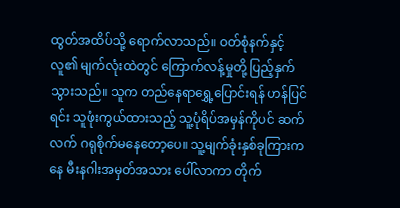ထွတ်အထိပ်သို့ ရောက်လာသည်။ ဝတ်စုံနက်နှင့်လူ၏ မျက်လုံးထဲတွင် ကြောက်လန့်မှုတို့ ပြည့်နှက်သွားသည်။ သူက တည်နေရာရွှေ့ပြောင်းရန် ဟန်ပြင်ရင်း သူဖုံးကွယ်ထားသည့် သူ့ပုံရိပ်အမှန်ကိုပင် ဆက်လက် ဂရုစိုက်မနေတော့ပေ။ သူ့မျက်ခုံးနှစ်ခုကြားကနေ မီးနဂါးအမှတ်အသား ပေါ်လာကာ တိုက်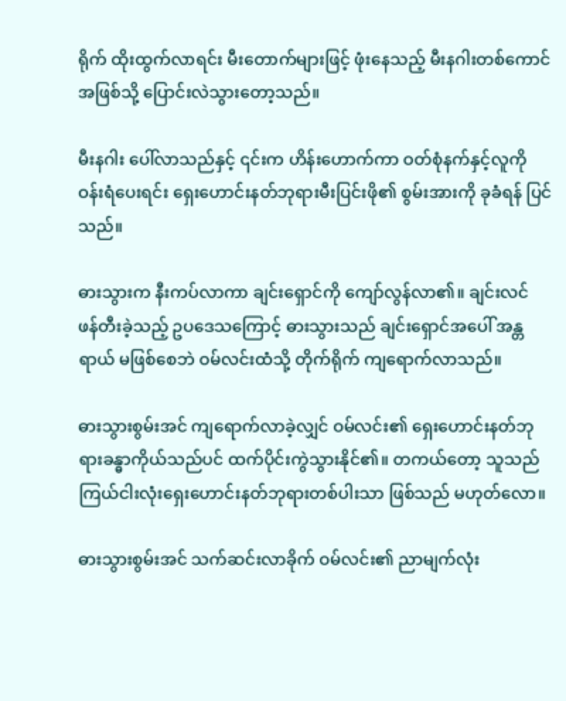ရိုက် ထိုးထွက်လာရင်း မီးတောက်များဖြင့် ဖုံးနေသည့် မီးနဂါးတစ်ကောင်အဖြစ်သို့ ပြောင်းလဲသွားတော့သည်။

မီးနဂါး ပေါ်လာသည်နှင့် ၎င်းက ဟိန်းဟောက်ကာ ဝတ်စုံနက်နှင့်လူကို ဝန်းရံပေးရင်း ရှေးဟောင်းနတ်ဘုရားမီးပြင်းဖို၏ စွမ်းအားကို ခုခံရန် ပြင်သည်။

ဓားသွားက နီးကပ်လာကာ ချင်းရှောင်ကို ကျော်လွန်လာ၏။ ချင်းလင် ဖန်တီးခဲ့သည့် ဥပဒေသကြောင့် ဓားသွားသည် ချင်းရှောင်အပေါ် အန္တရာယ် မဖြစ်စေဘဲ ဝမ်လင်းထံသို့ တိုက်ရိုက် ကျရောက်လာသည်။

ဓားသွားစွမ်းအင် ကျရောက်လာခဲ့လျှင် ဝမ်လင်း၏ ရှေးဟောင်းနတ်ဘုရားခန္ဓာကိုယ်သည်ပင် ထက်ပိုင်းကွဲသွားနိုင်၏။ တကယ်တော့ သူသည် ကြယ်ငါးလုံးရှေးဟောင်းနတ်ဘုရားတစ်ပါးသာ ဖြစ်သည် မဟုတ်လော။

ဓားသွားစွမ်းအင် သက်ဆင်းလာခိုက် ဝမ်လင်း၏ ညာမျက်လုံး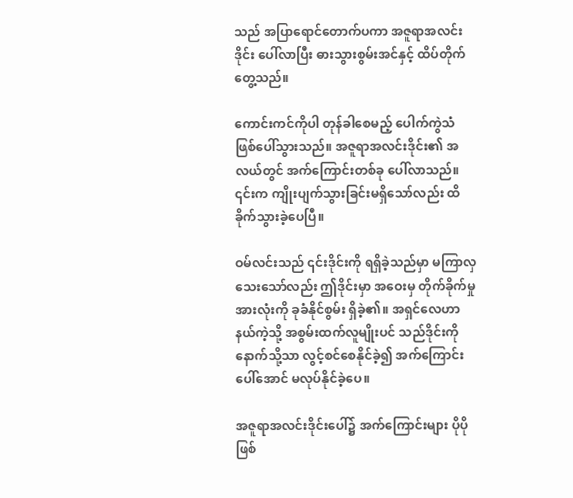သည် အပြာရောင်တောက်ပကာ အဇူရာအလင်းဒိုင်း ပေါ်လာပြီး ဓားသွားစွမ်းအင်နှင့် ထိပ်တိုက်တွေ့သည်။

ကောင်းကင်ကိုပါ တုန်ခါစေမည့် ပေါက်ကွဲသံ ဖြစ်ပေါ်သွားသည်။ အဇူရာအလင်းဒိုင်း၏ အလယ်တွင် အက်ကြောင်းတစ်ခု ပေါ်လာသည်။ ၎င်းက ကျိုးပျက်သွားခြင်းမရှိသော်လည်း ထိခိုက်သွားခဲ့ပေပြီ။

ဝမ်လင်းသည် ၎င်းဒိုင်းကို ရရှိခဲ့သည်မှာ မကြာလှသေးသော်လည်း ဤဒိုင်းမှာ အဝေးမှ တိုက်ခိုက်မှုအားလုံးကို ခုခံနိုင်စွမ်း ရှိခဲ့၏။ အရှင်လေဟာနယ်ကဲ့သို့ အစွမ်းထက်လူမျိုးပင် သည်ဒိုင်းကို နောက်သို့သာ လွင့်စင်စေနိုင်ခဲ့၍ အက်ကြောင်းပေါ်အောင် မလုပ်နိုင်ခဲ့ပေ။

အဇူရာအလင်းဒိုင်းပေါ်၌ အက်ကြောင်းများ ပိုပို ဖြစ်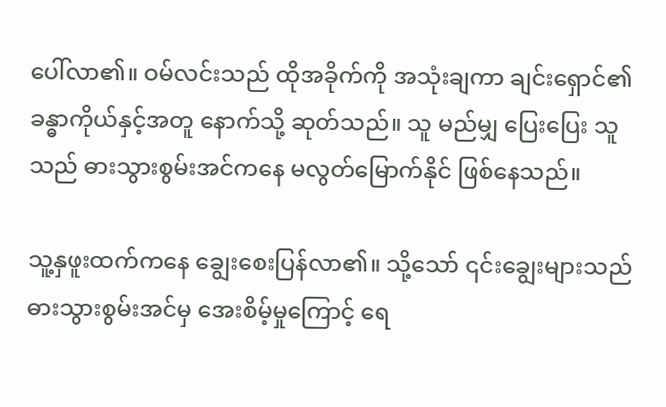ပေါ်လာ၏။ ဝမ်လင်းသည် ထိုအခိုက်ကို အသုံးချကာ ချင်းရှောင်၏ခန္ဓာကိုယ်နှင့်အတူ နောက်သို့ ဆုတ်သည်။ သူ မည်မျှ ပြေးပြေး သူသည် ဓားသွားစွမ်းအင်ကနေ မလွတ်မြောက်နိုင် ဖြစ်နေသည်။

သူ့နှဖူးထက်ကနေ ချွေးစေးပြန်လာ၏။ သို့သော် ၎င်းချွေးများသည် ဓားသွားစွမ်းအင်မှ အေးစိမ့်မှုကြောင့် ရေ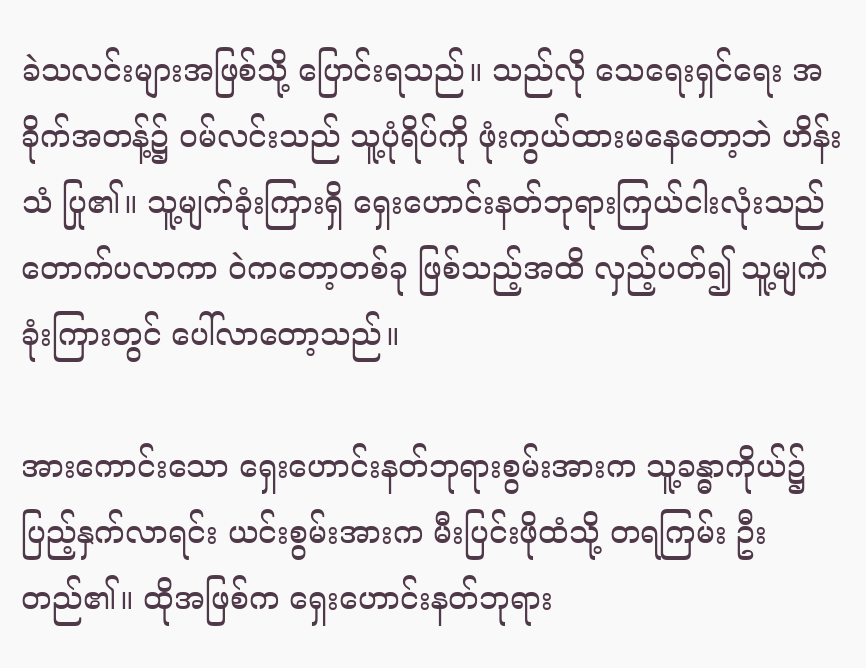ခဲသလင်းများအဖြစ်သို့ ပြောင်းရသည်။ သည်လို သေရေးရှင်ရေး အခိုက်အတန့်၌ ဝမ်လင်းသည် သူ့ပုံရိပ်ကို ဖုံးကွယ်ထားမနေတော့ဘဲ ဟိန်းသံ ပြု၏။ သူ့မျက်ခုံးကြားရှိ ရှေးဟောင်းနတ်ဘုရားကြယ်ငါးလုံးသည် တောက်ပလာကာ ဝဲကတော့တစ်ခု ဖြစ်သည့်အထိ လှည့်ပတ်၍ သူ့မျက်ခုံးကြားတွင် ပေါ်လာတော့သည်။

အားကောင်းသော ရှေးဟောင်းနတ်ဘုရားစွမ်းအားက သူ့ခန္ဓာကိုယ်၌ ပြည့်နှက်လာရင်း ယင်းစွမ်းအားက မီးပြင်းဖိုထံသို့ တရကြမ်း ဦးတည်၏။ ထိုအဖြစ်က ရှေးဟောင်းနတ်ဘုရား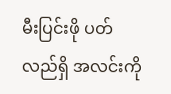မီးပြင်းဖို ပတ်လည်ရှိ အလင်းကို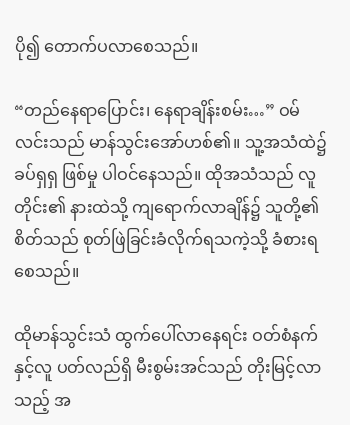ပို၍ တောက်ပလာစေသည်။

“တည်နေရာပြောင်း၊ နေရာချိန်းစမ်း…” ဝမ်လင်းသည် မာန်သွင်းအော်ဟစ်၏။ သူ့အသံထဲ၌ ခပ်ရှရှ ဖြစ်မှု ပါဝင်နေသည်။ ထိုအသံသည် လူတိုင်း၏ နားထဲသို့ ကျရောက်လာချိန်၌ သူတို့၏ စိတ်သည် စုတ်ဖြဲခြင်းခံလိုက်ရသကဲ့သို့ ခံစားရစေသည်။

ထိုမာန်သွင်းသံ ထွက်ပေါ်လာနေရင်း ဝတ်စံနက်နှင့်လူ ပတ်လည်ရှိ မီးစွမ်းအင်သည် တိုးမြင့်လာသည့် အ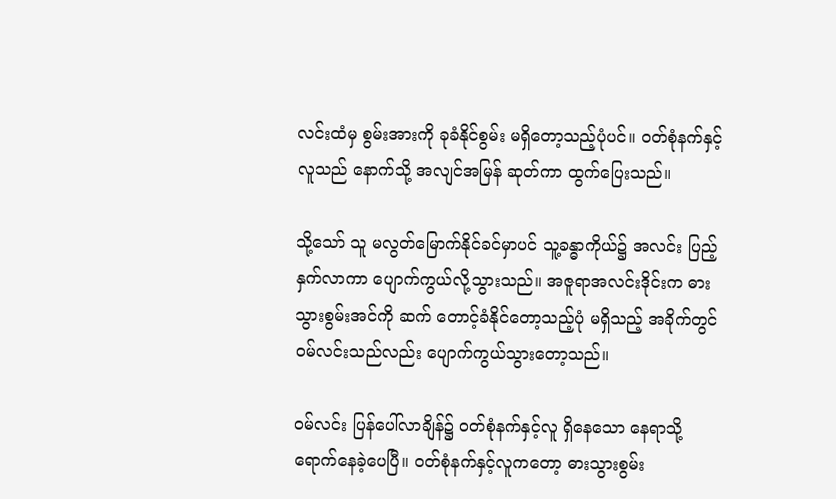လင်းထံမှ စွမ်းအားကို ခုခံနိုင်စွမ်း မရှိတော့သည့်ပုံပင်။ ဝတ်စုံနက်နှင့်လူသည် နောက်သို့ အလျင်အမြန် ဆုတ်ကာ ထွက်ပြေးသည်။

သို့သော် သူ မလွတ်မြောက်နိုင်ခင်မှာပင် သူ့ခန္ဓာကိုယ်၌ အလင်း ပြည့်နှက်လာကာ ပျောက်ကွယ်လို့သွားသည်။ အဇူရာအလင်းဒိုင်းက ဓားသွားစွမ်းအင်ကို ဆက် တောင့်ခံနိုင်တော့သည့်ပုံ မရှိသည့် အခိုက်တွင် ဝမ်လင်းသည်လည်း ပျောက်ကွယ်သွားတော့သည်။

ဝမ်လင်း ပြန်ပေါ်လာချိန်၌ ဝတ်စုံနက်နှင့်လူ ရှိနေသော နေရာသို့ ရောက်နေခဲ့ပေပြီ။ ဝတ်စုံနက်နှင့်လူကတော့ ဓားသွားစွမ်း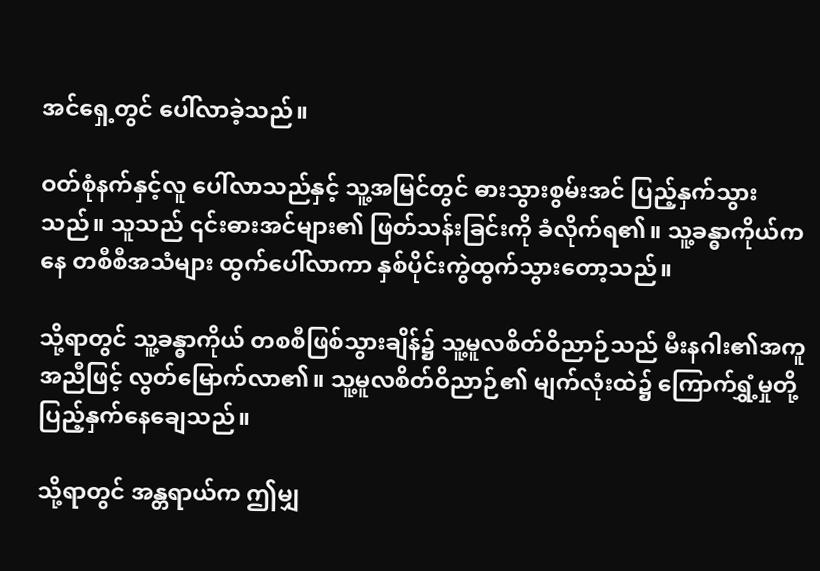အင်ရှေ့တွင် ပေါ်လာခဲ့သည်။

ဝတ်စုံနက်နှင့်လူ ပေါ်လာသည်နှင့် သူ့အမြင်တွင် ဓားသွားစွမ်းအင် ပြည့်နှက်သွားသည်။ သူသည် ၎င်းဓားအင်များ၏ ဖြတ်သန်းခြင်းကို ခံလိုက်ရ၏။ သူ့ခန္ဓာကိုယ်ကနေ တစီစီအသံများ ထွက်ပေါ်လာကာ နှစ်ပိုင်းကွဲထွက်သွားတော့သည်။

သို့ရာတွင် သူ့ခန္ဓာကိုယ် တစစီဖြစ်သွားချိန်၌ သူ့မူလစိတ်ဝိညာဉ်သည် မီးနဂါး၏အကူအညီဖြင့် လွတ်မြောက်လာ၏။ သူ့မူလစိတ်ဝိညာဉ်၏ မျက်လုံးထဲ၌ ကြောက်ရွှံ့မှုတို့ ပြည့်နှက်နေချေသည်။

သို့ရာတွင် အန္တရာယ်က ဤမျှ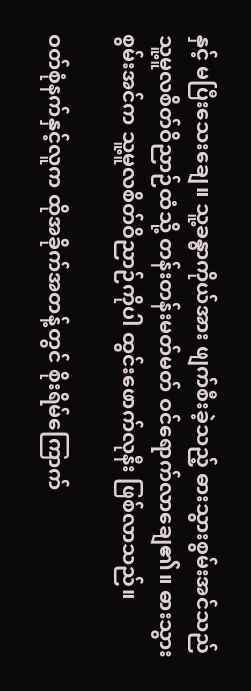နှင့် မပြီးသေးချေ။ သူ့ခန္ဓာကိုယ်အား ဖျက်စီးခဲ့သည့် ဓားသွားစွမ်းအင်သည် သူ့မူလစိတ်ဝိညာဉ်ထံသို့ တန်းတန်းမတ်မတ် ဝင်ရောက်လာချေ၏။ ဓားသွားစွမ်းအင်က သူ့မူလစိတ်ဝိညာဉ်ကိုပါ ထွင်းဖောက်လုနီး ဖြစ်လာသည်။

ဝတ်စုံနက်နှင့်လူက ထိုအခိုက်အတန့်တွင် စိုးရိမ်ကြောက်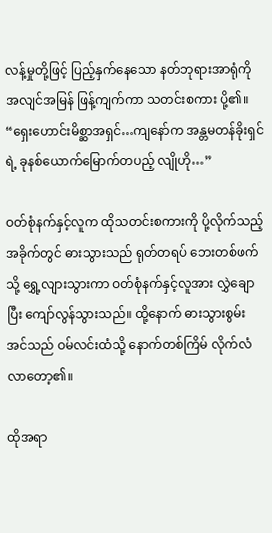လန့်မှုတို့ဖြင့် ပြည့်နှက်နေသော နတ်ဘုရားအာရုံကို အလျင်အမြန် ဖြန့်ကျက်ကာ သတင်းစကား ပို့၏။ “ရှေးဟောင်းမိစ္ဆာအရှင်…ကျနော်က အန္တမတန်ခိုးရှင်ရဲ့ ခုနစ်ယောက်မြောက်တပည့် လျိုဟို…”

ဝတ်စုံနက်နှင့်လူက ထိုသတင်းစကားကို ပို့လိုက်သည့်အခိုက်တွင် ဓားသွားသည် ရုတ်တရပ် ဘေးတစ်ဖက်သို့ ရွှေ့လျားသွားကာ ဝတ်စုံနက်နှင့်လူအား လွှဲချောပြီး ကျော်လွန်သွားသည်။ ထို့နောက် ဓားသွားစွမ်းအင်သည် ဝမ်လင်းထံသို့ နောက်တစ်ကြိမ် လိုက်လံလာတော့၏။

ထိုအရာ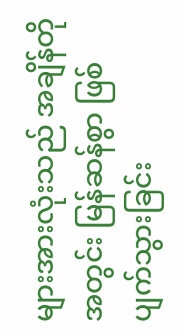များအားလုံးသည် အချိန်တိုအတွင်း မြန်ဆန်စွာ ဖြစ်ပျက်သွားခြင်း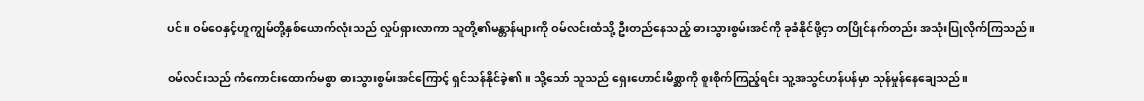ပင်။ ဝမ်ဝေနှင့်ဟူကျွမ်တို့နှစ်ယောက်လုံးသည် လှုပ်ရှားလာကာ သူတို့၏မန္တာန်များကို ဝမ်လင်းထံသို့ ဦးတည်နေသည့် ဓားသွားစွမ်းအင်ကို ခုခံနိုင်ဖို့ငှာ တပြိုင်နက်တည်း အသုံးပြုလိုက်ကြသည်။

ဝမ်လင်းသည် ကံကောင်းထောက်မစွာ ဓားသွားစွမ်းအင်ကြောင့် ရှင်သန်နိုင်ခဲ့၏။ သို့သော် သူသည် ရှေးဟောင်းမိစ္ဆာကို စူးစိုက်ကြည့်ရင်း သူ့အသွင်ဟန်ပန်မှာ သုန်မှုန်နေချေသည်။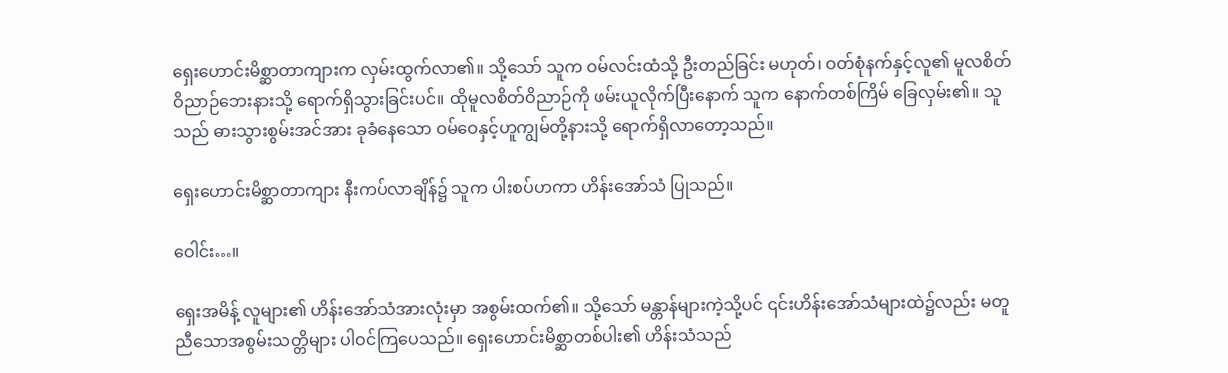ရှေးဟောင်းမိစ္ဆာတာကျားက လှမ်းထွက်လာ၏။ သို့သော် သူက ဝမ်လင်းထံသို့ ဦးတည်ခြင်း မဟုတ်၊ ဝတ်စုံနက်နှင့်လူ၏ မူလစိတ်ဝိညာဉ်ဘေးနားသို့ ရောက်ရှိသွားခြင်းပင်။ ထိုမူလစိတ်ဝိညာဉ်ကို ဖမ်းယူလိုက်ပြီးနောက် သူက နောက်တစ်ကြိမ် ခြေလှမ်း၏။ သူသည် ဓားသွားစွမ်းအင်အား ခုခံနေသော ဝမ်ဝေနှင့်ဟူကျွမ်တို့နားသို့ ရောက်ရှိလာတော့သည်။

ရှေးဟောင်းမိစ္ဆာတာကျား နီးကပ်လာချိန်၌ သူက ပါးစပ်ဟကာ ဟိန်းအော်သံ ပြုသည်။

ဝေါင်း…။

ရှေးအမိန့် လူများ၏ ဟိန်းအော်သံအားလုံးမှာ အစွမ်းထက်၏။ သို့သော် မန္တာန်များကဲ့သို့ပင် ၎င်းဟိန်းအော်သံများထဲ၌လည်း မတူညီသောအစွမ်းသတ္တိများ ပါဝင်ကြပေသည်။ ရှေးဟောင်းမိစ္ဆာတစ်ပါး၏ ဟိန်းသံသည်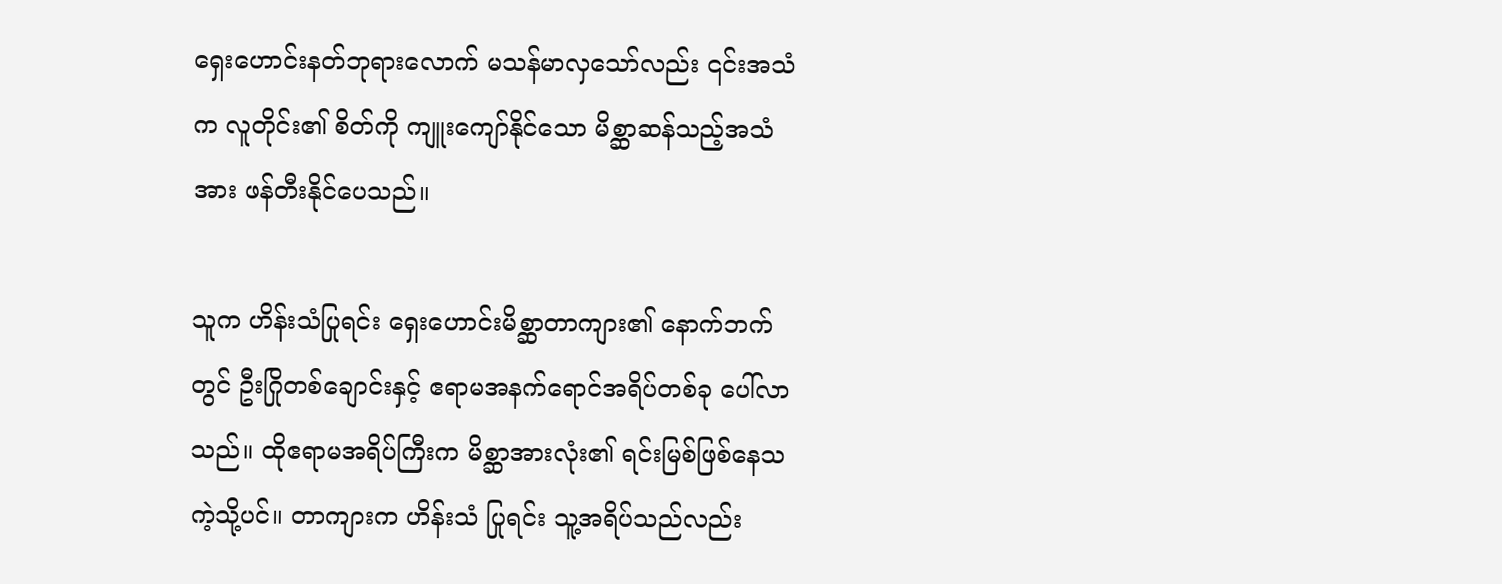ရှေးဟောင်းနတ်ဘုရားလောက် မသန်မာလှသော်လည်း ၎င်းအသံက လူတိုင်း၏ စိတ်ကို ကျူးကျော်နိုင်သော မိစ္ဆာဆန်သည့်အသံအား ဖန်တီးနိုင်ပေသည်။

သူက ဟိန်းသံပြုရင်း ရှေးဟောင်းမိစ္ဆာတာကျား၏ နောက်ဘက်တွင် ဦးဂြိုတစ်ချောင်းနှင့် ဧရာမအနက်ရောင်အရိပ်တစ်ခု ပေါ်လာသည်။ ထိုဧရာမအရိပ်ကြီးက မိစ္ဆာအားလုံး၏ ရင်းမြစ်ဖြစ်နေသကဲ့သို့ပင်။ တာကျားက ဟိန်းသံ ပြုရင်း သူ့အရိပ်သည်လည်း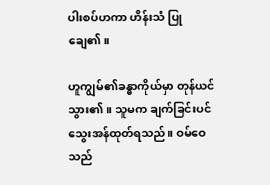ပါးစပ်ဟကာ ဟိန်းသံ ပြုချေ၏။

ဟူကျွမ်၏ခန္ဓာကိုယ်မှာ တုန်ယင်သွား၏။ သူမက ချက်ခြင်းပင် သွေးအန်ထုတ်ရသည်။ ဝမ်ဝေသည်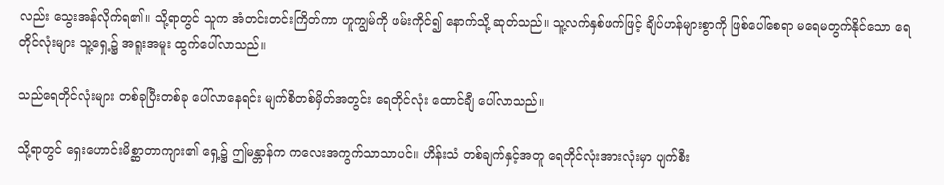လည်း သွေးအန်လိုက်ရ၏။ သို့ရာတွင် သူက အံတင်းတင်းကြိတ်ကာ ဟူကျွမ်ကို ဖမ်းကိုင်၍ နောက်သို့ ဆုတ်သည်။ သူ့လက်နှစ်ဖက်ဖြင့် ချိပ်ဟန်များစွာကို ဖြစ်ပေါ်စေရာ မရေမတွက်နိုင်သော ရေတိုင်လုံးများ သူ့ရှေ့၌ အရူးအမူး ထွက်ပေါ်လာသည်။

သည်ရေတိုင်လုံးများ တစ်ခုပြီးတစ်ခု ပေါ်လာနေရင်း မျက်စိတစ်မှိတ်အတွင်း ရေတိုင်လုံး ထောင်ချီ ပေါ်လာသည်။

သို့ရာတွင် ရှေးဟောင်းမိစ္ဆာတာကျား၏ ရှေ့၌ ဤမန္တာန်က ကလေးအကွက်သာသာပင်။ ဟိန်းသံ တစ်ချက်နှင့်အတူ ရေတိုင်လုံးအားလုံးမှာ ပျက်စီး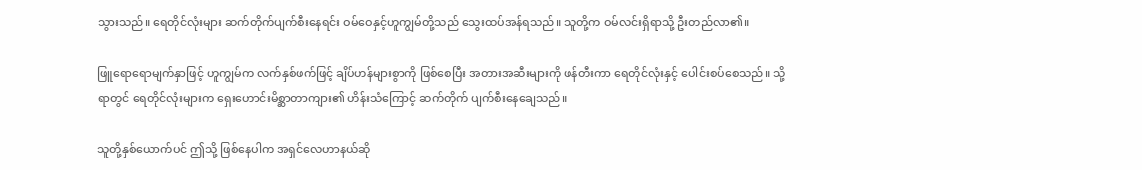သွားသည်။ ရေတိုင်လုံးများ ဆက်တိုက်ပျက်စီးနေရင်း ဝမ်ဝေနှင့်ဟူကျွမ်တို့သည် သွေးထပ်အန်ရသည်။ သူတို့က ဝမ်လင်းရှိရာသို့ ဦးတည်လာ၏။

ဖြူရောရောမျက်နှာဖြင့် ဟူကျွမ်က လက်နှစ်ဖက်ဖြင့် ချိပ်ဟန်များစွာကို ဖြစ်စေပြီး အတားအဆီးများကို ဖန်တီးကာ ရေတိုင်လုံးနှင့် ပေါင်းစပ်စေသည်။ သို့ရာတွင် ရေတိုင်လုံးများက ရှေးဟောင်းမိစ္ဆာတာကျား၏ ဟိန်းသံကြောင့် ဆက်တိုက် ပျက်စီးနေချေသည်။

သူတို့နှစ်ယောက်ပင် ဤသို့ ဖြစ်နေပါက အရှင်လေဟာနယ်ဆို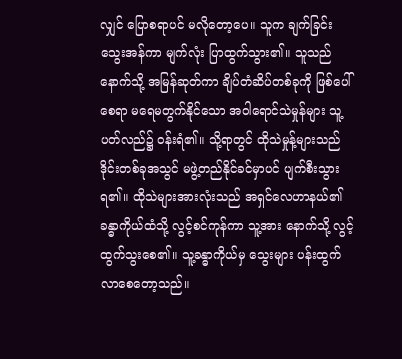လျှင် ပြောစရာပင် မလိုတော့ပေ။ သူက ချက်ခြင်း သွေးအန်ကာ မျက်လုံး ပြာထွက်သွား၏။ သူသည် နောက်သို့ အမြန်ဆုတ်ကာ ချိပ်တံဆိပ်တစ်ခုကို ဖြစ်ပေါ်စေရာ မရေမတွက်နိုင်သော အဝါရောင်သဲမှုန်များ သူ့ပတ်လည်၌ ဝန်းရံ၏။ သို့ရာတွင် ထိုသဲမှုန့်များသည် ဒိုင်းတစ်ခုအသွင် မဖွဲ့တည်နိုင်ခင်မှာပင် ပျက်စီးသွားရ၏။ ထိုသဲများအားလုံးသည် အရှင်လေဟာနယ်၏ ခန္ဓာကိုယ်ထံသို့ လွင့်စင်ကုန်ကာ သူ့အား နောက်သို့ လွင့်ထွက်သွးစေ၏။ သူ့ခန္ဓာကိုယ်မှ သွေးများ ပန်းထွက်လာစေတော့သည်။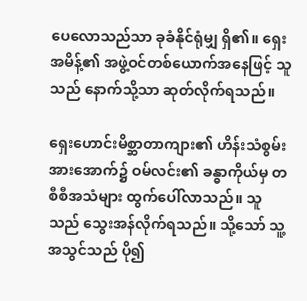ပေလောသည်သာ ခုခံနိုင်ရုံမျှ ရှိ၏။ ရှေးအမိန့်၏ အဖွဲ့ဝင်တစ်ယောက်အနေဖြင့် သူသည် နောက်သို့သာ ဆုတ်လိုက်ရသည်။

ရှေးဟောင်းမိစ္ဆာတာကျား၏ ဟိန်းသံစွမ်းအားအောက်၌ ဝမ်လင်း၏ ခန္ဓာကိုယ်မှ တစီစီအသံများ ထွက်ပေါ်လာသည်။ သူသည် သွေးအန်လိုက်ရသည်။ သို့သော် သူ့အသွင်သည် ပို၍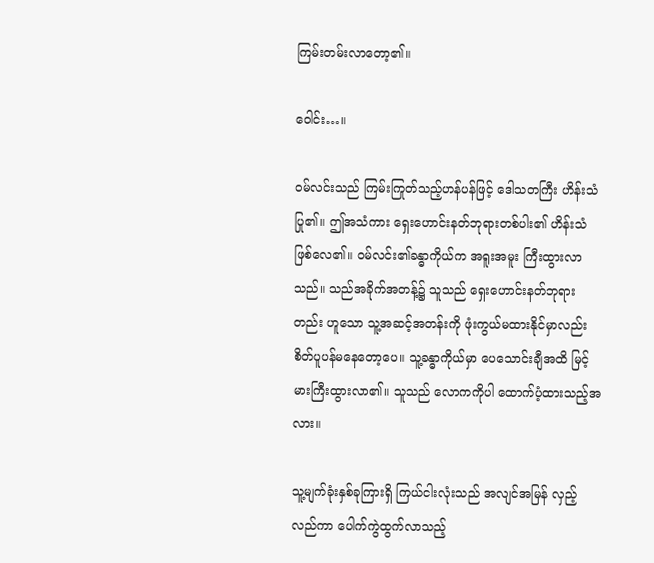ကြမ်းတမ်းလာတော့၏။

ဝေါင်း…။

ဝမ်လင်းသည် ကြမ်းကြုတ်သည့်ဟန်ပန်ဖြင့် ဒေါသတကြီး ဟိန်းသံ ပြု၏။ ဤအသံကား ရှေးဟောင်းနတ်ဘုရားတစ်ပါး၏ ဟိန်းသံ ဖြစ်လေ၏။ ဝမ်လင်း၏ခန္ဓာကိုယ်က အရူးအမူး ကြီးထွားလာသည်။ သည်အခိုက်အတန့်၌ သူသည် ရှေးဟောင်းနတ်ဘုရားတည်း ဟူသော သူ့အဆင့်အတန်းကို ဖုံးကွယ်မထားနိုင်မှာလည်း စိတ်ပူပန်မနေတော့ပေ။ သူ့ခန္ဓာကိုယ်မှာ ပေသောင်းချီအထိ မြင့်မားကြီးထွားလာ၏။ သူသည် လောကကိုပါ ထောက်ပံ့ထားသည့်အလား။

သူ့မျက်ခုံးနှစ်ခုကြားရှိ ကြယ်ငါးလုံးသည် အလျင်အမြန် လှည့်လည်ကာ ပေါက်ကွဲထွက်လာသည့်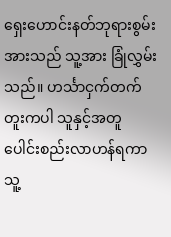ရှေးဟောင်းနတ်ဘုရားစွမ်းအားသည် သူ့အား ခြုံလွှမ်းသည်။ ဟင်္သာငှက်တက်တူးကပါ သူနှင့်အတူ ပေါင်းစည်းလာဟန်ရကာ သူ့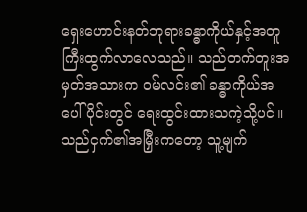ရှေးဟောင်းနတ်ဘုရားခန္ဓာကိုယ်နှင့်အတူ ကြီးထွက်လာလေသည်။ သည်တက်တူးအမှတ်အသားက ဝမ်လင်း၏ ခန္ဓာကိုယ်အပေါ်ပိုင်းတွင် ရေးထွင်းထားသကဲ့သို့ပင်။ သည်ငှက်၏အမြှီးကတော့ သူ့မျက်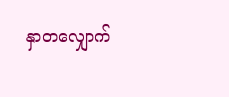နှာတလျှောက်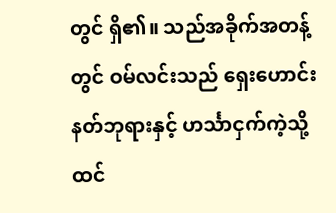တွင် ရှိ၏။ သည်အခိုက်အတန့်တွင် ဝမ်လင်းသည် ရှေးဟောင်းနတ်ဘုရားနှင့် ဟင်္သာငှက်ကဲ့သို့ ထင်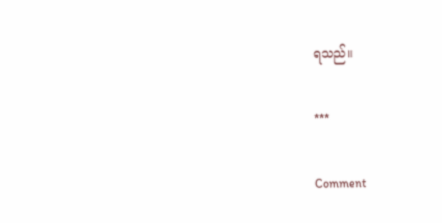ရသည်။

***

Comment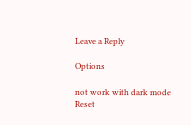Leave a Reply

Options

not work with dark mode
Reset